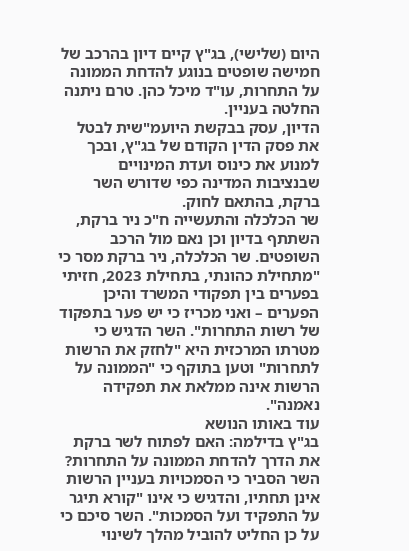היום (שלישי), בג"ץ קיים דיון בהרכב של חמישה שופטים בנוגע להדחת הממונה על התחרות, עו"ד מיכל כהן. טרם ניתנה החלטה בעניין.
הדיון, עסק בבקשת היועמ"שית לבטל את פסק הדין הקודם של בג"ץ, ובכך למנוע את כינוס ועדת המינויים שבנציבות המדינה כפי שדורש השר ברקת, בהתאם לחוק.
שר הכלכלה והתעשייה ח"כ ניר ברקת, השתתף בדיון וכן נאם מול הרכב השופטים. שר הכלכלה, ניר ברקת מסר כי "מתחילת כהונתי, בתחילת 2023, חזיתי בפערים בין תפקודי המשרד והיכן הפערים – ואני מכריז כי יש פער בתפקוד של רשות התחרות". השר הדגיש כי מטרתו המרכזית היא "לחזק את הרשות לתחרות" וטען בתוקף כי "הממונה על הרשות אינה ממלאת את תפקידה נאמנה".
עוד באותו הנושא
בג"ץ בדילמה: האם לפתוח לשר ברקת את הדרך להדחת הממונה על התחרות?
השר הסביר כי הסמכויות בעניין הרשות אינן תחתיו, והדגיש כי אינו "קורא תיגר על התפקיד ועל הסמכות". השר סיכם כי על כן החליט להוביל מהלך לשינוי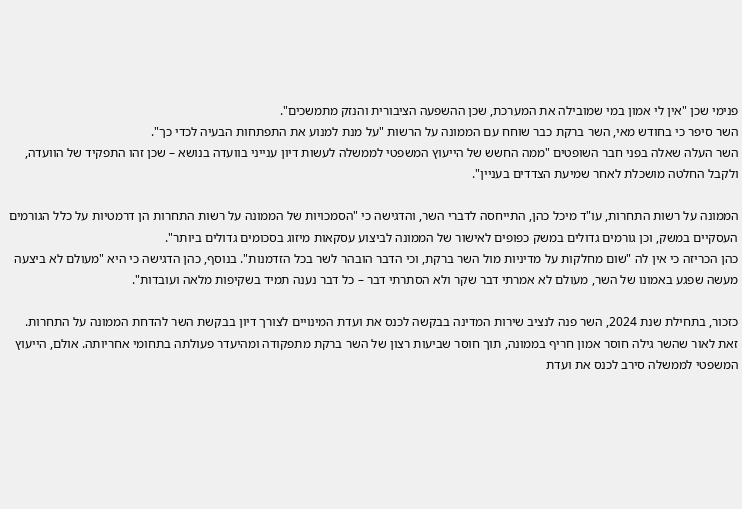פנימי שכן "אין לי אמון במי שמובילה את המערכת, שכן ההשפעה הציבורית והנזק מתמשכים".
השר סיפר כי בחודש מאי, השר ברקת כבר שוחח עם הממונה על הרשות "על מנת למנוע את התפתחות הבעיה לכדי כך".
השר העלה שאלה בפני חבר השופטים "ממה החשש של הייעוץ המשפטי לממשלה לעשות דיון ענייני בוועדה בנושא – שכן זהו התפקיד של הוועדה, ולקבל החלטה מושכלת לאחר שמיעת הצדדים בעניין".

הממונה על רשות התחרות, עו"ד מיכל כהן, התייחסה לדברי השר, והדגישה כי "הסמכויות של הממונה על רשות התחרות הן דרמטיות על כלל הגורמים העסקיים במשק, וכן גורמים גדולים במשק כפופים לאישור של הממונה לביצוע עסקאות מיזוג בסכומים גדולים ביותר".
כהן הכריזה כי אין לה "שום מחלקות על מדיניות מול השר ברקת, וכי הדבר הובהר לשר בכל הזדמנות". בנוסף, כהן הדגישה כי היא "מעולם לא ביצעה מעשה שפגע באמונו של השר, מעולם לא אמרתי דבר שקר ולא הסתרתי דבר – כל דבר נענה תמיד בשקיפות מלאה ועובדות".

כזכור, בתחילת שנת 2024, השר פנה לנציב שירות המדינה בבקשה לכנס את ועדת המינויים לצורך דיון בבקשת השר להדחת הממונה על התחרות. זאת לאור שהשר גילה חוסר אמון חריף בממונה, תוך חוסר שביעות רצון של השר ברקת מתפקודה ומהיעדר פעולתה בתחומי אחריותה. אולם, הייעוץ המשפטי לממשלה סירב לכנס את ועדת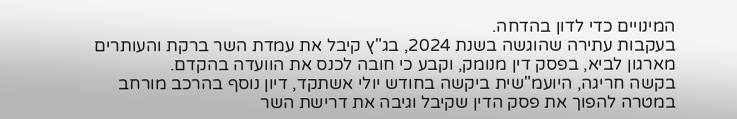המינויים כדי לדון בהדחה.
בעקבות עתירה שהוגשה בשנת 2024, בג"ץ קיבל את עמדת השר ברקת והעותרים מארגון לביא, בפסק דין מנומק, וקבע כי חובה לכנס את הוועדה בהקדם.
בקשה חריגה, היועמ"שית ביקשה בחודש יולי אשתקד, דיון נוסף בהרכב מורחב במטרה להפוך את פסק הדין שקיבל וגיבה את דרישת השר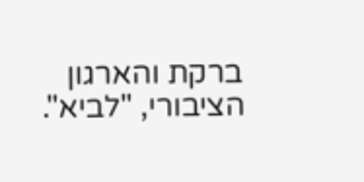ברקת והארגון הציבורי, "לביא".